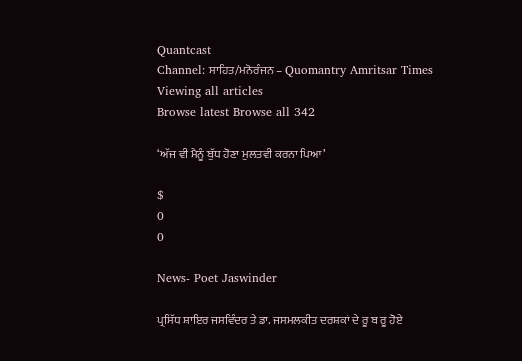Quantcast
Channel: ਸਾਹਿਤ/ਮਨੋਰੰਜਨ – Quomantry Amritsar Times
Viewing all articles
Browse latest Browse all 342

‘ਅੱਜ ਵੀ ਮੈਨੂੰ ਬੁੱਧ ਹੋਣਾ ਮੁਲਤਵੀ ਕਰਨਾ ਪਿਆ’

$
0
0

News- Poet Jaswinder

ਪ੍ਰਸਿੱਧ ਸ਼ਾਇਰ ਜਸਵਿੰਦਰ ਤੇ ਡਾ. ਜਸਮਲਕੀਤ ਦਰਸ਼ਕਾਂ ਦੇ ਰੂ ਬ ਰੂ ਹੋਏ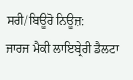ਸਰੀ/ਬਿਊਰੋ ਨਿਊਜ਼:
ਜਾਰਜ ਮੈਕੀ ਲਾਇਬ੍ਰੇਰੀ ਡੈਲਟਾ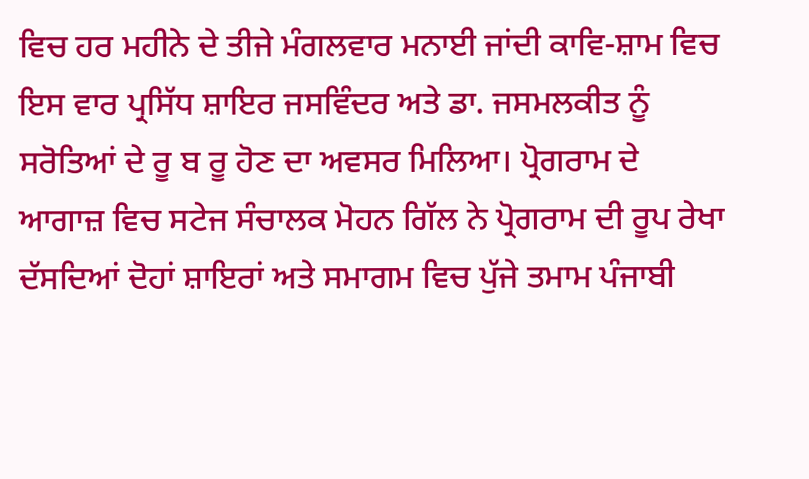ਵਿਚ ਹਰ ਮਹੀਨੇ ਦੇ ਤੀਜੇ ਮੰਗਲਵਾਰ ਮਨਾਈ ਜਾਂਦੀ ਕਾਵਿ-ਸ਼ਾਮ ਵਿਚ ਇਸ ਵਾਰ ਪ੍ਰਸਿੱਧ ਸ਼ਾਇਰ ਜਸਵਿੰਦਰ ਅਤੇ ਡਾ. ਜਸਮਲਕੀਤ ਨੂੰ ਸਰੋਤਿਆਂ ਦੇ ਰੂ ਬ ਰੂ ਹੋਣ ਦਾ ਅਵਸਰ ਮਿਲਿਆ। ਪ੍ਰੋਗਰਾਮ ਦੇ ਆਗਾਜ਼ ਵਿਚ ਸਟੇਜ ਸੰਚਾਲਕ ਮੋਹਨ ਗਿੱਲ ਨੇ ਪ੍ਰੋਗਰਾਮ ਦੀ ਰੂਪ ਰੇਖਾ ਦੱਸਦਿਆਂ ਦੋਹਾਂ ਸ਼ਾਇਰਾਂ ਅਤੇ ਸਮਾਗਮ ਵਿਚ ਪੁੱਜੇ ਤਮਾਮ ਪੰਜਾਬੀ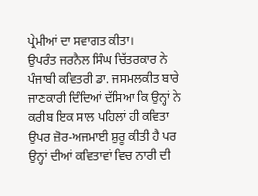ਪ੍ਰੇਮੀਆਂ ਦਾ ਸਵਾਗਤ ਕੀਤਾ।
ਉਪਰੰਤ ਜਰਨੈਲ ਸਿੰਘ ਚਿੱਤਰਕਾਰ ਨੇ ਪੰਜਾਬੀ ਕਵਿਤਰੀ ਡਾ. ਜਸਮਲਕੀਤ ਬਾਰੇ ਜਾਣਕਾਰੀ ਦਿੰਦਿਆਂ ਦੱਸਿਆ ਕਿ ਉਨ੍ਹਾਂ ਨੇ ਕਰੀਬ ਇਕ ਸਾਲ ਪਹਿਲਾਂ ਹੀ ਕਵਿਤਾ ਉਪਰ ਜ਼ੋਰ-ਅਜਮਾਈ ਸ਼ੁਰੂ ਕੀਤੀ ਹੈ ਪਰ ਉਨ੍ਹਾਂ ਦੀਆਂ ਕਵਿਤਾਵਾਂ ਵਿਚ ਨਾਰੀ ਦੀ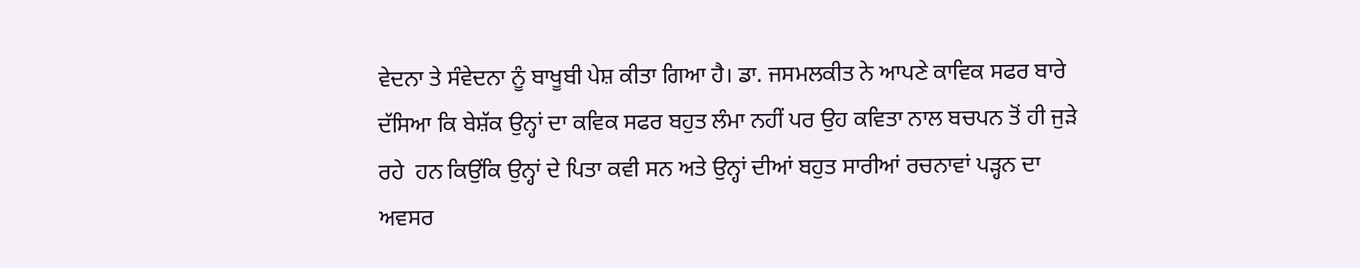ਵੇਦਨਾ ਤੇ ਸੰਵੇਦਨਾ ਨੂੰ ਬਾਖੂਬੀ ਪੇਸ਼ ਕੀਤਾ ਗਿਆ ਹੈ। ਡਾ. ਜਸਮਲਕੀਤ ਨੇ ਆਪਣੇ ਕਾਵਿਕ ਸਫਰ ਬਾਰੇ ਦੱਸਿਆ ਕਿ ਬੇਸ਼ੱਕ ਉਨ੍ਹਾਂ ਦਾ ਕਵਿਕ ਸਫਰ ਬਹੁਤ ਲੰਮਾ ਨਹੀਂ ਪਰ ਉਹ ਕਵਿਤਾ ਨਾਲ ਬਚਪਨ ਤੋਂ ਹੀ ਜੁੜੇ ਰਹੇ  ਹਨ ਕਿਉਂਕਿ ਉਨ੍ਹਾਂ ਦੇ ਪਿਤਾ ਕਵੀ ਸਨ ਅਤੇ ਉਨ੍ਹਾਂ ਦੀਆਂ ਬਹੁਤ ਸਾਰੀਆਂ ਰਚਨਾਵਾਂ ਪੜ੍ਹਨ ਦਾ ਅਵਸਰ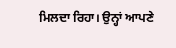ਮਿਲਦਾ ਰਿਹਾ। ਉਨ੍ਹਾਂ ਆਪਣੇ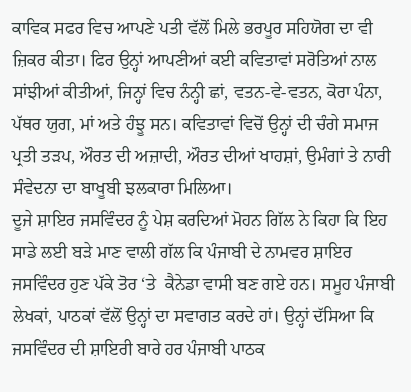ਕਾਵਿਕ ਸਫਰ ਵਿਚ ਆਪਣੇ ਪਤੀ ਵੱਲੋਂ ਮਿਲੇ ਭਰਪੂਰ ਸਹਿਯੋਗ ਦਾ ਵੀ ਜ਼ਿਕਰ ਕੀਤਾ। ਫਿਰ ਉਨ੍ਹਾਂ ਆਪਣੀਆਂ ਕਈ ਕਵਿਤਾਵਾਂ ਸਰੋਤਿਆਂ ਨਾਲ ਸਾਂਝੀਆਂ ਕੀਤੀਆਂ, ਜਿਨ੍ਹਾਂ ਵਿਚ ਨੰਨ੍ਹੀ ਛਾਂ, ਵਤਨ-ਵੇ-ਵਤਨ, ਕੋਰਾ ਪੰਨਾ, ਪੱਥਰ ਯੁਗ, ਮਾਂ ਅਤੇ ਹੰਝੂ ਸਨ। ਕਵਿਤਾਵਾਂ ਵਿਚੋਂ ਉਨ੍ਹਾਂ ਦੀ ਚੰਗੇ ਸਮਾਜ ਪ੍ਰਤੀ ਤੜਪ, ਔਰਤ ਦੀ ਅਜ਼ਾਦੀ, ਔਰਤ ਦੀਆਂ ਖਾਹਸ਼ਾਂ, ਉਮੰਗਾਂ ਤੇ ਨਾਰੀ ਸੰਵੇਦਨਾ ਦਾ ਬਾਖੂਬੀ ਝਲਕਾਰਾ ਮਿਲਿਆ।
ਦੂਜੇ ਸ਼ਾਇਰ ਜਸਵਿੰਦਰ ਨੂੰ ਪੇਸ਼ ਕਰਦਿਆਂ ਮੋਹਨ ਗਿੱਲ ਨੇ ਕਿਹਾ ਕਿ ਇਹ ਸਾਡੇ ਲਈ ਬੜੇ ਮਾਣ ਵਾਲੀ ਗੱਲ ਕਿ ਪੰਜਾਬੀ ਦੇ ਨਾਮਵਰ ਸ਼ਾਇਰ ਜਸਵਿੰਦਰ ਹੁਣ ਪੱਕੇ ਤੋਰ ‘ਤੇ  ਕੈਨੇਡਾ ਵਾਸੀ ਬਣ ਗਏ ਹਨ। ਸਮੂਹ ਪੰਜਾਬੀ ਲੇਖਕਾਂ, ਪਾਠਕਾਂ ਵੱਲੋਂ ਉਨ੍ਹਾਂ ਦਾ ਸਵਾਗਤ ਕਰਦੇ ਹਾਂ। ਉਨ੍ਹਾਂ ਦੱਸਿਆ ਕਿ ਜਸਵਿੰਦਰ ਦੀ ਸ਼ਾਇਰੀ ਬਾਰੇ ਹਰ ਪੰਜਾਬੀ ਪਾਠਕ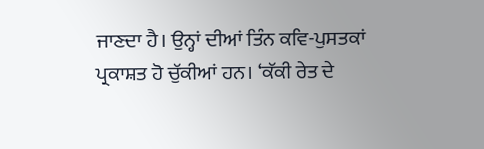ਜਾਣਦਾ ਹੈ। ਉਨ੍ਹਾਂ ਦੀਆਂ ਤਿੰਨ ਕਵਿ-ਪੁਸਤਕਾਂ ਪ੍ਰਕਾਸ਼ਤ ਹੋ ਚੁੱਕੀਆਂ ਹਨ। ‘ਕੱਕੀ ਰੇਤ ਦੇ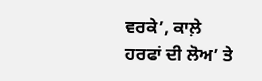ਵਰਕੇ’, ਕਾਲ਼ੇ ਹਰਫਾਂ ਦੀ ਲੋਅ’ ਤੇ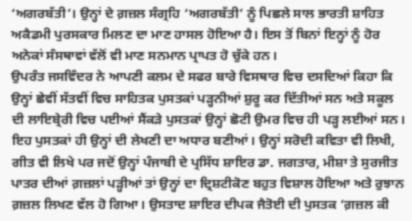‘ਅਗਰਬੱਤੀ’। ਉਨ੍ਹਾਂ ਦੇ ਗ਼ਜ਼ਲ ਸੰਗ੍ਰਹਿ ‘ਅਗਰਬੱਤੀ’ ਨੂੰ ਪਿਛਲੇ ਸਾਲ ਭਾਰਤੀ ਸ਼ਾਹਿਤ ਅਕੈਡਮੀ ਪੁਰਸਕਾਰ ਮਿਲਣ ਦਾ ਮਾਣ ਹਾਸਲ ਹੋਇਆ ਹੈ। ਇਸ ਤੋਂ ਬਿਨਾਂ ਇਨ੍ਹਾਂ ਨੂੰ ਹੋਰ ਅਨੇਕਾਂ ਸੰਸਥਾਵਾਂ ਵੱਲੋਂ ਵੀ ਮਾਣ ਸਨਮਾਨ ਪ੍ਰਾਪਤ ਹੋ ਚੁੱਕੇ ਹਨ।
ਉਪਰੰਤ ਜਸਵਿੰਦਰ ਨੇ ਆਪਣੀ ਕਲਮ ਦੇ ਸਫਰ ਬਾਰੇ ਵਿਸਥਾਰ ਵਿਚ ਦਸਦਿਆਂ ਕਿਹਾ ਕਿ ਉਨ੍ਹਾਂ ਛੇਵੀਂ ਸੱਤਵੀਂ ਵਿਚ ਸਾਹਿਤਕ ਪੁਸਤਕਾਂ ਪੜ੍ਹਨੀਆਂ ਸ਼ੁਰੂ ਕਰ ਦਿੱਤੀਆਂ ਸਨ ਅਤੇ ਸਕੂਲ ਦੀ ਲਾਇਬ੍ਰੇਰੀ ਵਿਚ ਪਈਆਂ ਸੈਂਕੜੇ ਪੁਸਤਕਾਂ ਉਨ੍ਹਾਂ ਛੋਟੀ ਉਮਰ ਵਿਚ ਹੀ ਪੜ੍ਹ ਲਈਆਂ ਸਨ। ਇਹ ਪੁਸਤਕਾਂ ਹੀ ਉਨ੍ਹਾਂ ਦੀ ਲੇਖਣੀ ਦਾ ਅਧਾਰ ਬਣੀਆਂ। ਉਨ੍ਹਾਂ ਸਰੋਦੀ ਕਵਿਤਾ ਵੀ ਲਿਖੀ, ਗੀਤ ਵੀ ਲਿਖੇ ਪਰ ਜਦੋਂ ਉਨ੍ਹਾਂ ਪੰਜਾਬੀ ਦੇ ਪ੍ਰਸਿੱਧ ਸ਼ਾਇਰ ਡਾ. ਜਗਤਾਰ, ਮੀਸ਼ਾ ਤੇ ਸੁਰਜੀਤ ਪਾਤਰ ਦੀਆਂ ਗ਼ਜ਼ਲਾਂ ਪੜ੍ਹੀਆਂ ਤਾਂ ਉਨ੍ਹਾਂ ਦਾ ਦ੍ਰਿਸ਼ਟੀਕੋਣ ਬਹੁਤ ਵਿਸ਼ਾਲ ਹੋਇਆ ਅਤੇ ਰੁਝਾਨ ਗ਼ਜ਼ਲ ਲਿਖਣ ਵੱਲ ਹੋ ਗਿਆ। ਉਸਤਾਦ ਸ਼ਾਇਰ ਦੀਪਕ ਜੈਤੋਈ ਦੀ ਪੁਸਤਕ ‘ਗ਼ਜ਼ਲ ਕੀ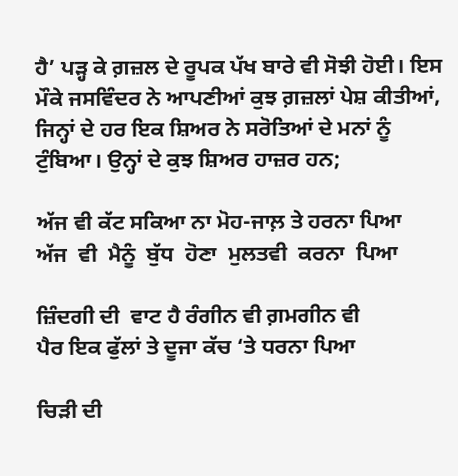ਹੈ’ ਪੜ੍ਹ ਕੇ ਗ਼ਜ਼ਲ ਦੇ ਰੂਪਕ ਪੱਖ ਬਾਰੇ ਵੀ ਸੋਝੀ ਹੋਈ। ਇਸ ਮੌਕੇ ਜਸਵਿੰਦਰ ਨੇ ਆਪਣੀਆਂ ਕੁਝ ਗ਼ਜ਼ਲਾਂ ਪੇਸ਼ ਕੀਤੀਆਂ, ਜਿਨ੍ਹਾਂ ਦੇ ਹਰ ਇਕ ਸ਼ਿਅਰ ਨੇ ਸਰੋਤਿਆਂ ਦੇ ਮਨਾਂ ਨੂੰ ਟੁੰਬਿਆ। ਉਨ੍ਹਾਂ ਦੇ ਕੁਝ ਸ਼ਿਅਰ ਹਾਜ਼ਰ ਹਨ;

ਅੱਜ ਵੀ ਕੱਟ ਸਕਿਆ ਨਾ ਮੋਹ-ਜਾਲ਼ ਤੇ ਹਰਨਾ ਪਿਆ
ਅੱਜ  ਵੀ  ਮੈਨੂੰ  ਬੁੱਧ  ਹੋਣਾ  ਮੁਲਤਵੀ  ਕਰਨਾ  ਪਿਆ

ਜ਼ਿੰਦਗੀ ਦੀ  ਵਾਟ ਹੈ ਰੰਗੀਨ ਵੀ ਗ਼ਮਗੀਨ ਵੀ
ਪੈਰ ਇਕ ਫੁੱਲਾਂ ਤੇ ਦੂਜਾ ਕੱਚ ‘ਤੇ ਧਰਨਾ ਪਿਆ

ਚਿੜੀ ਦੀ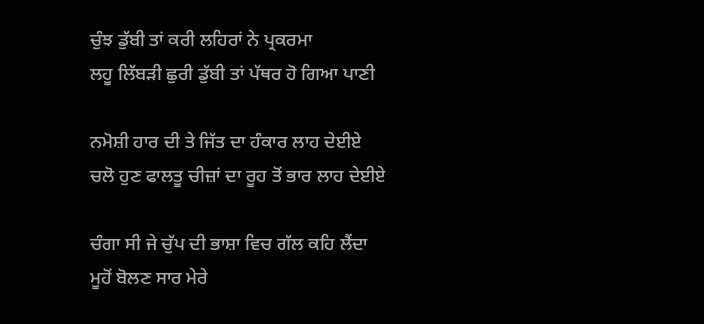ਚੁੰਝ ਡੁੱਬੀ ਤਾਂ ਕਰੀ ਲਹਿਰਾਂ ਨੇ ਪ੍ਰਕਰਮਾ
ਲਹੂ ਲਿੱਬੜੀ ਛੁਰੀ ਡੁੱਬੀ ਤਾਂ ਪੱਥਰ ਹੋ ਗਿਆ ਪਾਣੀ

ਨਮੋਸ਼ੀ ਹਾਰ ਦੀ ਤੇ ਜਿੱਤ ਦਾ ਹੰਕਾਰ ਲਾਹ ਦੇਈਏ
ਚਲੋ ਹੁਣ ਫਾਲਤੂ ਚੀਜ਼ਾਂ ਦਾ ਰੂਹ ਤੋਂ ਭਾਰ ਲਾਹ ਦੇਈਏ

ਚੰਗਾ ਸੀ ਜੇ ਚੁੱਪ ਦੀ ਭਾਸ਼ਾ ਵਿਚ ਗੱਲ ਕਹਿ ਲੈਂਦਾ
ਮੂਹੋਂ ਬੋਲਣ ਸਾਰ ਮੇਰੇ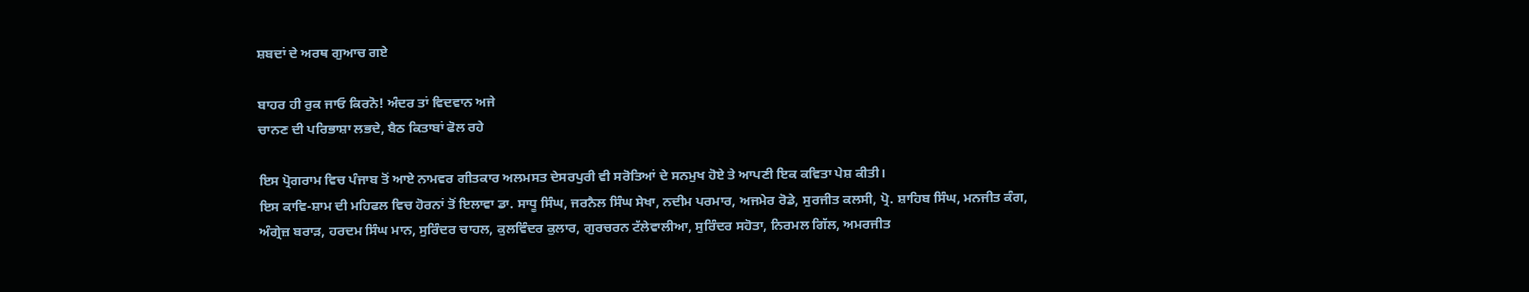ਸ਼ਬਦਾਂ ਦੇ ਅਰਥ ਗੁਆਚ ਗਏ

ਬਾਹਰ ਹੀ ਰੁਕ ਜਾਓ ਕਿਰਨੋ! ਅੰਦਰ ਤਾਂ ਵਿਦਵਾਨ ਅਜੇ
ਚਾਨਣ ਦੀ ਪਰਿਭਾਸ਼ਾ ਲਭਦੇ, ਬੈਠ ਕਿਤਾਬਾਂ ਫੋਲ ਰਹੇ

ਇਸ ਪ੍ਰੋਗਰਾਮ ਵਿਚ ਪੰਜਾਬ ਤੋਂ ਆਏ ਨਾਮਵਰ ਗੀਤਕਾਰ ਅਲਮਸਤ ਦੇਸਰਪੁਰੀ ਵੀ ਸਰੋਤਿਆਂ ਦੇ ਸਨਮੁਖ ਹੋਏ ਤੇ ਆਪਣੀ ਇਕ ਕਵਿਤਾ ਪੇਸ਼ ਕੀਤੀ।
ਇਸ ਕਾਵਿ-ਸ਼ਾਮ ਦੀ ਮਹਿਫਲ ਵਿਚ ਹੋਰਨਾਂ ਤੋਂ ਇਲਾਵਾ ਡਾ. ਸਾਧੂ ਸਿੰਘ, ਜਰਨੈਲ ਸਿੰਘ ਸੇਖਾ, ਨਦੀਮ ਪਰਮਾਰ, ਅਜਮੇਰ ਰੋਡੇ, ਸੁਰਜੀਤ ਕਲਸੀ, ਪ੍ਰੋ. ਸ਼ਾਹਿਬ ਸਿੰਘ, ਮਨਜੀਤ ਕੰਗ, ਅੰਗ੍ਰੇਜ਼ ਬਰਾੜ, ਹਰਦਮ ਸਿੰਘ ਮਾਨ, ਸੁਰਿੰਦਰ ਚਾਹਲ, ਕੁਲਵਿੰਦਰ ਕੁਲਾਰ, ਗੁਰਚਰਨ ਟੱਲੇਵਾਲੀਆ, ਸੁਰਿੰਦਰ ਸਹੋਤਾ, ਨਿਰਮਲ ਗਿੱਲ, ਅਮਰਜੀਤ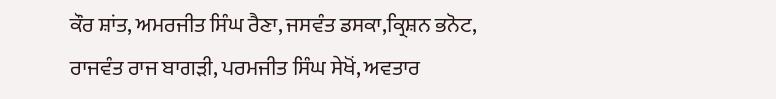ਕੌਰ ਸ਼ਾਂਤ, ਅਮਰਜੀਤ ਸਿੰਘ ਰੈਣਾ, ਜਸਵੰਤ ਡਸਕਾ,ਕ੍ਰਿਸ਼ਨ ਭਨੋਟ, ਰਾਜਵੰਤ ਰਾਜ ਬਾਗੜੀ, ਪਰਮਜੀਤ ਸਿੰਘ ਸੇਖੋਂ, ਅਵਤਾਰ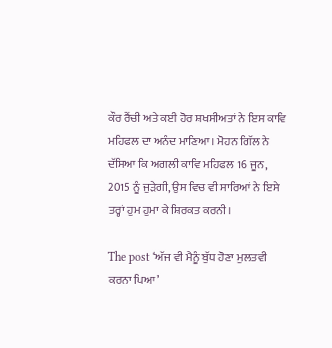ਕੌਰ ਰੈਂਚੀ ਅਤੇ ਕਈ ਹੋਰ ਸ਼ਖਸੀਅਤਾਂ ਨੇ ਇਸ ਕਾਵਿ ਮਹਿਫਲ ਦਾ ਅਨੰਦ ਮਾਣਿਆ। ਮੋਹਨ ਗਿੱਲ ਨੇ ਦੱਸਿਆ ਕਿ ਅਗਲੀ ਕਾਵਿ ਮਹਿਫਲ 16 ਜੂਨ, 2015 ਨੂੰ ਜੁੜੇਗੀ, ਉਸ ਵਿਚ ਵੀ ਸਾਰਿਆਂ ਨੇ ਇਸੇ ਤਰ੍ਹਾਂ ਹੁਮ ਹੁਮਾ ਕੇ ਸ਼ਿਰਕਤ ਕਰਨੀ।

The post ‘ਅੱਜ ਵੀ ਮੈਨੂੰ ਬੁੱਧ ਹੋਣਾ ਮੁਲਤਵੀ ਕਰਨਾ ਪਿਆ’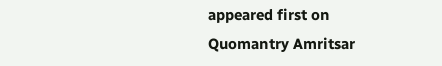appeared first on Quomantry Amritsar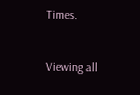Times.


Viewing all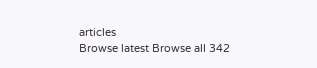articles
Browse latest Browse all 342